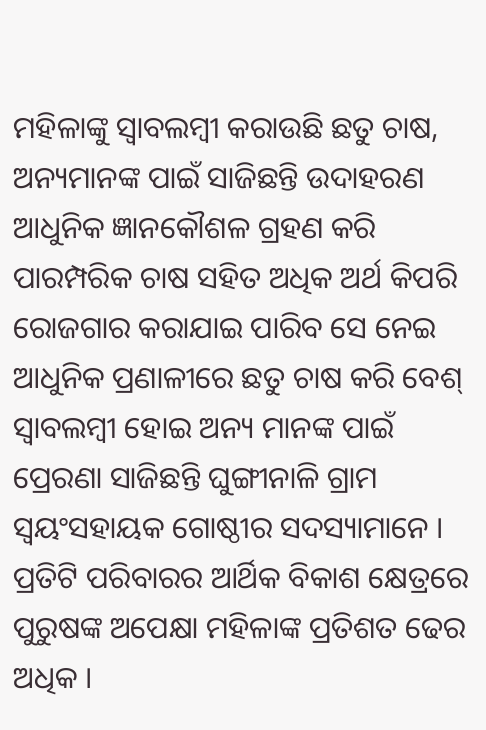ମହିଳାଙ୍କୁ ସ୍ୱାବଲମ୍ବୀ କରାଉଛି ଛତୁ ଚାଷ, ଅନ୍ୟମାନଙ୍କ ପାଇଁ ସାଜିଛନ୍ତି ଉଦାହରଣ
ଆଧୁନିକ ଜ୍ଞାନକୌଶଳ ଗ୍ରହଣ କରି ପାରମ୍ପରିକ ଚାଷ ସହିତ ଅଧିକ ଅର୍ଥ କିପରି ରୋଜଗାର କରାଯାଇ ପାରିବ ସେ ନେଇ ଆଧୁନିକ ପ୍ରଣାଳୀରେ ଛତୁ ଚାଷ କରି ବେଶ୍ ସ୍ୱାବଲମ୍ବୀ ହୋଇ ଅନ୍ୟ ମାନଙ୍କ ପାଇଁ ପ୍ରେରଣା ସାଜିଛନ୍ତି ଘୁଙ୍ଗୀନାଳି ଗ୍ରାମ ସ୍ୱୟଂସହାୟକ ଗୋଷ୍ଠୀର ସଦସ୍ୟାମାନେ ।
ପ୍ରତିଟି ପରିବାରର ଆର୍ଥିକ ବିକାଶ କ୍ଷେତ୍ରରେ ପୁରୁଷଙ୍କ ଅପେକ୍ଷା ମହିଳାଙ୍କ ପ୍ରତିଶତ ଢେର ଅଧିକ ।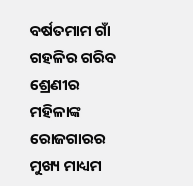ବର୍ଷତମାମ ଗାଁ ଗହଳିର ଗରିବ ଶ୍ରେଣୀର ମହିଳାଙ୍କ ରୋଜଗାରର ମୁଖ୍ୟ ମାଧ୍ୟମ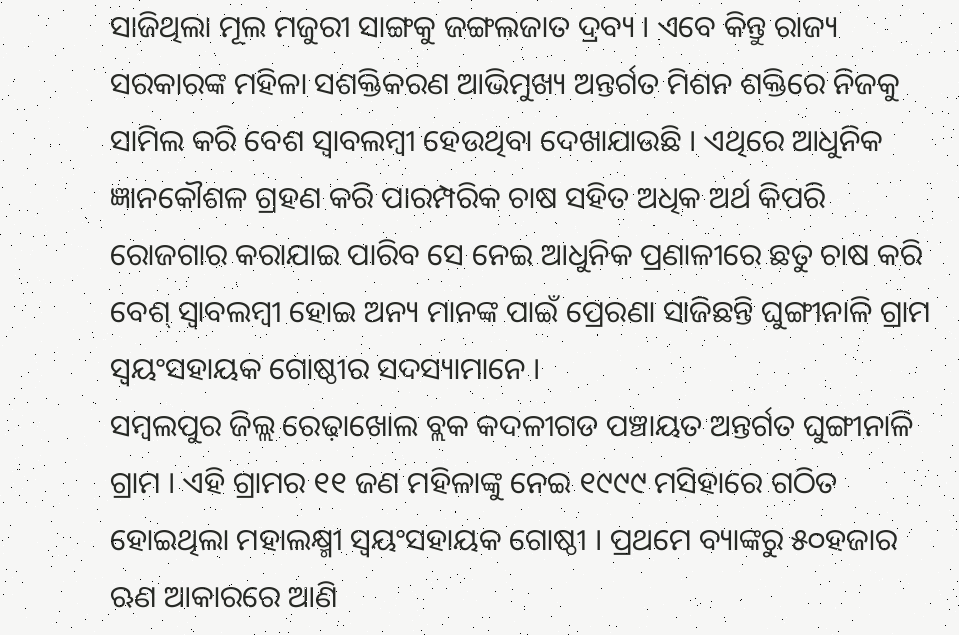ସାଜିଥିଲା ମୂଲ ମଜୁରୀ ସାଙ୍ଗକୁ ଜଙ୍ଗଲଜାତ ଦ୍ରବ୍ୟ । ଏବେ କିନ୍ତୁ ରାଜ୍ୟ ସରକାରଙ୍କ ମହିଳା ସଶକ୍ତିକରଣ ଆଭିମୁଖ୍ୟ ଅନ୍ତର୍ଗତ ମିଶନ ଶକ୍ତିରେ ନିଜକୁ ସାମିଲ କରି ବେଶ ସ୍ୱାବଲମ୍ବୀ ହେଉଥିବା ଦେଖାଯାଉଛି । ଏଥିରେ ଆଧୁନିକ ଜ୍ଞାନକୌଶଳ ଗ୍ରହଣ କରି ପାରମ୍ପରିକ ଚାଷ ସହିତ ଅଧିକ ଅର୍ଥ କିପରି ରୋଜଗାର କରାଯାଇ ପାରିବ ସେ ନେଇ ଆଧୁନିକ ପ୍ରଣାଳୀରେ ଛତୁ ଚାଷ କରି ବେଶ୍ ସ୍ୱାବଲମ୍ବୀ ହୋଇ ଅନ୍ୟ ମାନଙ୍କ ପାଇଁ ପ୍ରେରଣା ସାଜିଛନ୍ତି ଘୁଙ୍ଗୀନାଳି ଗ୍ରାମ ସ୍ୱୟଂସହାୟକ ଗୋଷ୍ଠୀର ସଦସ୍ୟାମାନେ ।
ସମ୍ବଲପୁର ଜିଲ୍ଲ ରେଢ଼ାଖୋଲ ବ୍ଲକ କଦଳୀଗଡ ପଞ୍ଚାୟତ ଅନ୍ତର୍ଗତ ଘୁଙ୍ଗୀନାଳି ଗ୍ରାମ । ଏହି ଗ୍ରାମର ୧୧ ଜଣ ମହିଳାଙ୍କୁ ନେଇ ୧୯୯୯ ମସିହାରେ ଗଠିତ ହୋଇଥିଲା ମହାଲକ୍ଷ୍ମୀ ସ୍ୱୟଂସହାୟକ ଗୋଷ୍ଠୀ । ପ୍ରଥମେ ବ୍ୟାଙ୍କରୁ ୫୦ହଜାର ଋଣ ଆକାରରେ ଆଣି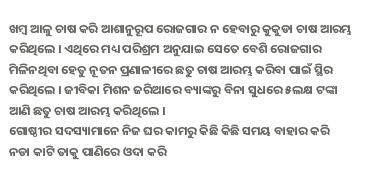ଖମ୍ବ ଆଳୁ ଚାଷ କରି ଆଶାନୁରୂପ ରୋଜଗାର ନ ହେବାରୁ କୁକୁଡା ଚାଷ ଆରମ୍ଭ କରିଥିଲେ । ଏଥିରେ ମଧ୍ୟ ପରିଶ୍ରମ ଅନୁଯାଇ ସେତେ ବେଶି ରୋଜଗାର ମିଳିନଥିବା ହେତୁ ନୂତନ ପ୍ରଣାଳୀରେ ଛତୁ ଚାଷ ଆରମ୍ଭ କରିବା ପାଇଁ ସ୍ଥିର କରିଥିଲେ । ଜୀବିକା ମିଶନ ଜରିଆରେ ବ୍ୟାଙ୍କରୁ ବିନା ସୁଧରେ ୫ଲକ୍ଷ ଟଙ୍କା ଆଣି ଛତୁ ଚାଷ ଆରମ୍ଭ କରିଥିଲେ ।
ଗୋଷ୍ଠୀର ସଦସ୍ୟାମାନେ ନିଜ ଘର କାମରୁ କିଛି କିଛି ସମୟ ବାହାର କରି ନଡା କାଟି ତାକୁ ପାଣିରେ ଓଦା କରି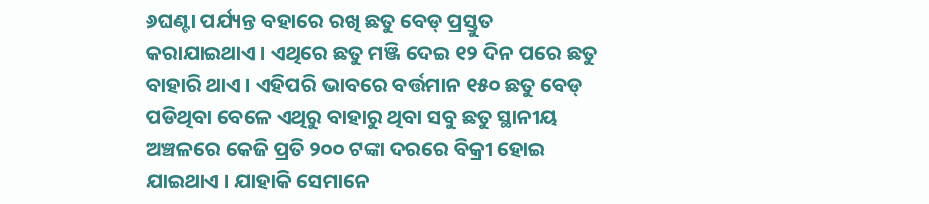୬ଘଣ୍ଟା ପର୍ଯ୍ୟନ୍ତ ବହାରେ ରଖି ଛତୁ ବେଡ୍ ପ୍ରସ୍ତୁତ କରାଯାଇଥାଏ । ଏଥିରେ ଛତୁ ମଞ୍ଜି ଦେଇ ୧୨ ଦିନ ପରେ ଛତୁ ବାହାରି ଥାଏ । ଏହିପରି ଭାବରେ ବର୍ତ୍ତମାନ ୧୫୦ ଛତୁ ବେଡ୍ ପଡିଥିବା ବେଳେ ଏଥିରୁ ବାହାରୁ ଥିବା ସବୁ ଛତୁ ସ୍ଥାନୀୟ ଅଞ୍ଚଳରେ କେଜି ପ୍ରତି ୨୦୦ ଟଙ୍କା ଦରରେ ବିକ୍ରୀ ହୋଇ ଯାଇଥାଏ । ଯାହାକି ସେମାନେ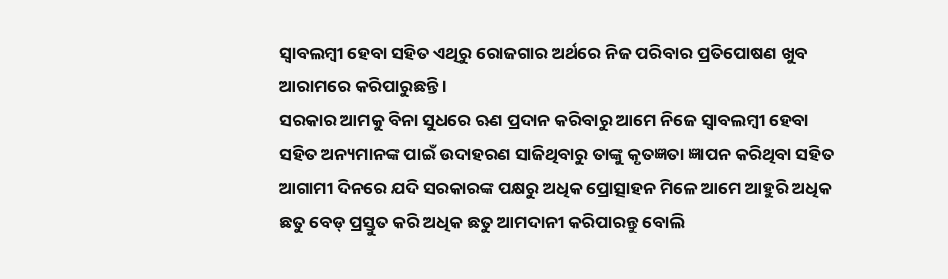ସ୍ୱାବଲମ୍ବୀ ହେବା ସହିତ ଏଥିରୁ ରୋଜଗାର ଅର୍ଥରେ ନିଜ ପରିବାର ପ୍ରତିପୋଷଣ ଖୁବ ଆରାମରେ କରିପାରୁଛନ୍ତି ।
ସରକାର ଆମକୁ ବିନା ସୁଧରେ ଋଣ ପ୍ରଦାନ କରିବାରୁ ଆମେ ନିଜେ ସ୍ୱାବଲମ୍ବୀ ହେବା ସହିତ ଅନ୍ୟମାନଙ୍କ ପାଇଁ ଉଦାହରଣ ସାଜିଥିବାରୁ ତାଙ୍କୁ କୃତଜ୍ଞତା ଜ୍ଞାପନ କରିଥିବା ସହିତ ଆଗାମୀ ଦିନରେ ଯଦି ସରକାରଙ୍କ ପକ୍ଷରୁ ଅଧିକ ପ୍ରୋତ୍ସାହନ ମିଳେ ଆମେ ଆହୁରି ଅଧିକ ଛତୁ ବେଡ୍ ପ୍ରସ୍ତୁତ କରି ଅଧିକ ଛତୁ ଆମଦାନୀ କରିପାରନ୍ତୁ ବୋଲି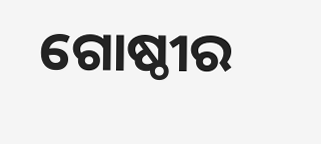ଗୋଷ୍ଠୀର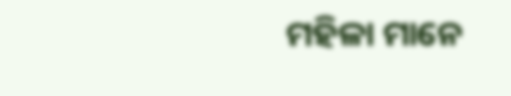ମହିଳା ମାନେ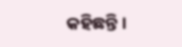କହିଛନ୍ତି ।